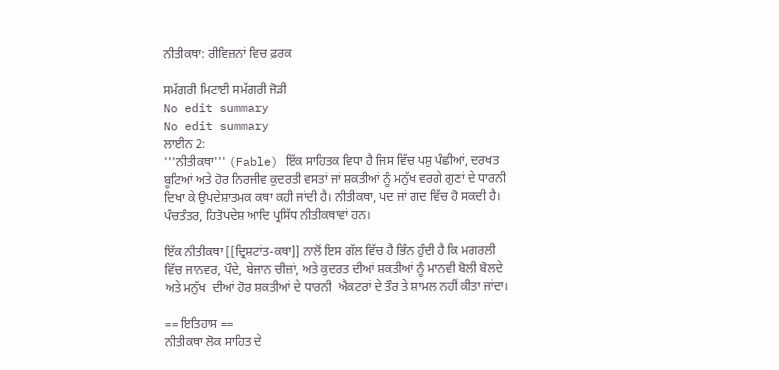ਨੀਤੀਕਥਾ: ਰੀਵਿਜ਼ਨਾਂ ਵਿਚ ਫ਼ਰਕ

ਸਮੱਗਰੀ ਮਿਟਾਈ ਸਮੱਗਰੀ ਜੋੜੀ
No edit summary
No edit summary
ਲਾਈਨ 2:
'''ਨੀਤੀਕਥਾ''' (Fable) ਇੱਕ ਸਾਹਿਤਕ ਵਿਧਾ ਹੈ ਜਿਸ ਵਿੱਚ ਪਸ਼ੁ ਪੰਛੀਆਂ, ਦਰਖਤ ਬੂਟਿਆਂ ਅਤੇ ਹੋਰ ਨਿਰਜੀਵ ਕੁਦਰਤੀ ਵਸਤਾਂ ਜਾਂ ਸ਼ਕਤੀਆਂ ਨੂੰ ਮਨੁੱਖ ਵਰਗੇ ਗੁਣਾਂ ਦੇ ਧਾਰਨੀ ਦਿਖਾ ਕੇ ਉਪਦੇਸ਼ਾਤਮਕ ਕਥਾ ਕਹੀ ਜਾਂਦੀ ਹੈ। ਨੀਤੀਕਥਾ, ਪਦ ਜਾਂ ਗਦ ਵਿੱਚ ਹੋ ਸਕਦੀ ਹੈ। ਪੰਚਤੰਤਰ, ਹਿਤੋਪਦੇਸ਼ ਆਦਿ ਪ੍ਰਸਿੱਧ ਨੀਤੀਕਥਾਵਾਂ ਹਨ।

ਇੱਕ ਨੀਤੀਕਥਾ [[ਦ੍ਰਿਸ਼ਟਾਂਤ-ਕਥਾ]] ਨਾਲੋਂ ਇਸ ਗੱਲ ਵਿੱਚ ਹੈ ਭਿੰਨ ਹੁੰਦੀ ਹੈ ਕਿ ਮਗਰਲੀ ਵਿੱਚ ਜਾਨਵਰ, ਪੌਦੇ, ਬੇਜਾਨ ਚੀਜ਼ਾਂ, ਅਤੇ ਕੁਦਰਤ ਦੀਆਂ ਸ਼ਕਤੀਆਂ ਨੂੰ ਮਾਨਵੀ ਬੋਲੀ ਬੋਲਦੇ ਅਤੇ ਮਨੁੱਖ  ਦੀਆਂ ਹੋਰ ਸ਼ਕਤੀਆਂ ਦੇ ਧਾਰਨੀ  ਐਕਟਰਾਂ ਦੇ ਤੌਰ ਤੇ ਸ਼ਾਮਲ ਨਹੀਂ ਕੀਤਾ ਜਾਂਦਾ।

== ਇਤਿਹਾਸ ==
ਨੀਤੀਕਥਾ ਲੋਕ ਸਾਹਿਤ ਦੇ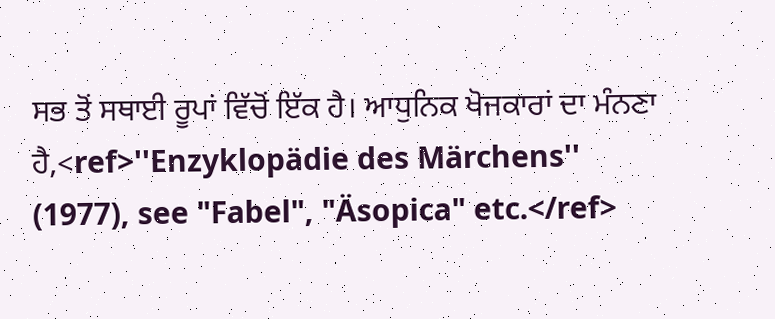ਸਭ ਤੋਂ ਸਥਾਈ ਰੂਪਾਂ ਵਿੱਚੋਂ ਇੱਕ ਹੈ। ਆਧੁਨਿਕ ਖੋਜਕਾਰਾਂ ਦਾ ਮੰਨਣਾ ਹੈ,<ref>''Enzyklopädie des Märchens'' (1977), see "Fabel", "Äsopica" etc.</ref>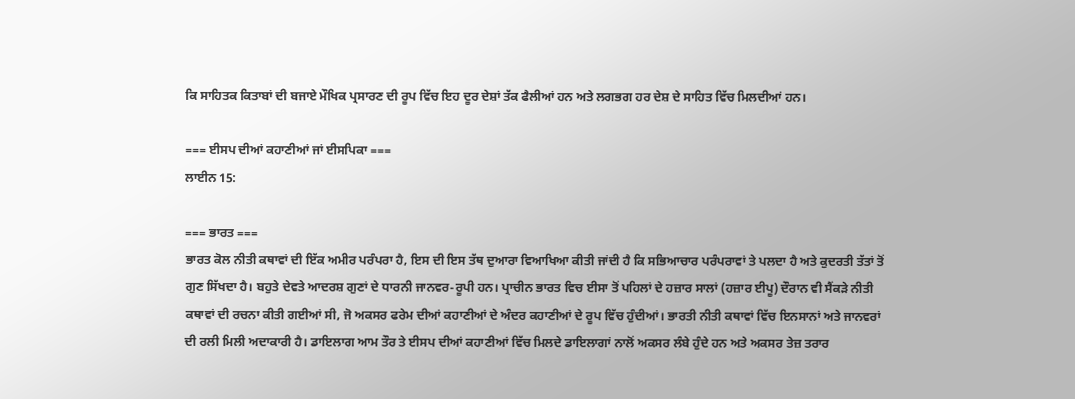ਕਿ ਸਾਹਿਤਕ ਕਿਤਾਬਾਂ ਦੀ ਬਜਾਏ ਮੌਖਿਕ ਪ੍ਰਸਾਰਣ ਦੀ ਰੂਪ ਵਿੱਚ ਇਹ ਦੂਰ ਦੇਸ਼ਾਂ ਤੱਕ ਫੈਲੀਆਂ ਹਨ ਅਤੇ ਲਗਭਗ ਹਰ ਦੇਸ਼ ਦੇ ਸਾਹਿਤ ਵਿੱਚ ਮਿਲਦੀਆਂ ਹਨ।

=== ਈਸਪ ਦੀਆਂ ਕਹਾਣੀਆਂ ਜਾਂ ਈਸਪਿਕਾ ===
ਲਾਈਨ 15:

=== ਭਾਰਤ ===
ਭਾਰਤ ਕੋਲ ਨੀਤੀ ਕਥਾਵਾਂ ਦੀ ਇੱਕ ਅਮੀਰ ਪਰੰਪਰਾ ਹੈ, ਇਸ ਦੀ ਇਸ ਤੱਥ ਦੁਆਰਾ ਵਿਆਖਿਆ ਕੀਤੀ ਜਾਂਦੀ ਹੈ ਕਿ ਸਭਿਆਚਾਰ ਪਰੰਪਰਾਵਾਂ ਤੇ ਪਲਦਾ ਹੈ ਅਤੇ ਕੁਦਰਤੀ ਤੱਤਾਂ ਤੋਂ ਗੁਣ ਸਿੱਖਦਾ ਹੈ। ਬਹੁਤੇ ਦੇਵਤੇ ਆਦਰਸ਼ ਗੁਣਾਂ ਦੇ ਧਾਰਨੀ ਜਾਨਵਰ-ਰੂਪੀ ਹਨ। ਪ੍ਰਾਚੀਨ ਭਾਰਤ ਵਿਚ ਈਸਾ ਤੋਂ ਪਹਿਲਾਂ ਦੇ ਹਜ਼ਾਰ ਸਾਲਾਂ (ਹਜ਼ਾਰ ਈਪੂ) ਦੌਰਾਨ ਵੀ ਸੈਂਕੜੇ ਨੀਤੀ ਕਥਾਵਾਂ ਦੀ ਰਚਨਾ ਕੀਤੀ ਗਈਆਂ ਸੀ, ਜੋ ਅਕਸਰ ਫਰੇਮ ਦੀਆਂ ਕਹਾਣੀਆਂ ਦੇ ਅੰਦਰ ਕਹਾਣੀਆਂ ਦੇ ਰੂਪ ਵਿੱਚ ਹੁੰਦੀਆਂ। ਭਾਰਤੀ ਨੀਤੀ ਕਥਾਵਾਂ ਵਿੱਚ ਇਨਸਾਨਾਂ ਅਤੇ ਜਾਨਵਰਾਂ ਦੀ ਰਲੀ ਮਿਲੀ ਅਦਾਕਾਰੀ ਹੈ। ਡਾਇਲਾਗ ਆਮ ਤੌਰ ਤੇ ਈਸਪ ਦੀਆਂ ਕਹਾਣੀਆਂ ਵਿੱਚ ਮਿਲਦੇ ਡਾਇਲਾਗਾਂ ਨਾਲੋਂ ਅਕਸਰ ਲੰਬੇ ਹੁੰਦੇ ਹਨ ਅਤੇ ਅਕਸਰ ਤੇਜ਼ ਤਰਾਰ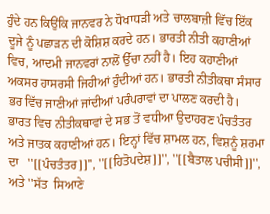ਹੁੰਦੇ ਹਨ ਕਿਉਂਕਿ ਜਾਨਵਰ ਨੇ ਧੋਖਾਧੜੀ ਅਤੇ ਚਾਲਬਾਜ਼ੀ ਵਿੱਚ ਇੱਕ ਦੂਜੇ ਨੂੰ ਪਛਾੜਨ ਦੀ ਕੋਸ਼ਿਸ਼ ਕਰਦੇ ਹਨ। ਭਾਰਤੀ ਨੀਤੀ ਕਹਾਣੀਆਂ ਵਿਚ, ਆਦਮੀ ਜਾਨਵਰਾਂ ਨਾਲੋਂ ਉੱਚਾ ਨਹੀਂ ਹੈ। ਇਹ ਕਹਾਣੀਆਂ ਅਕਸਰ ਹਾਸਰਸੀ ਜਿਹੀਆਂ ਹੁੰਦੀਆਂ ਹਨ। ਭਾਰਤੀ ਨੀਤੀਕਥਾ ਸੰਸਾਰ ਭਰ ਵਿੱਚ ਜਾਣੀਆਂ ਜਾਂਦੀਆਂ ਪਰੰਪਰਾਵਾਂ ਦਾ ਪਾਲਣ ਕਰਦੀ ਹੈ। ਭਾਰਤ ਵਿਚ ਨੀਤੀਕਥਾਵਾਂ ਦੇ ਸਭ ਤੋਂ ਵਧੀਆ ਉਦਾਹਰਣ ਪੰਚਤੰਤਰ ਅਤੇ ਜਾਤਕ ਕਹਾਣੀਆਂ ਹਨ। ਇਨ੍ਹਾਂ ਵਿੱਚ ਸ਼ਾਮਲ ਹਨ, ਵਿਸ਼ਨੂੰ ਸ਼ਰਮਾ ਦਾ   ''[[ਪੰਚਤੰਤਰ]]'', ''[[ਹਿਤੋਪਦੇਸ਼]]'', ''[[ਬੈਤਾਲ ਪਚੀਸੀ]]'', ਅਤੇ ''ਸੱਤ  ਸਿਆਣੇ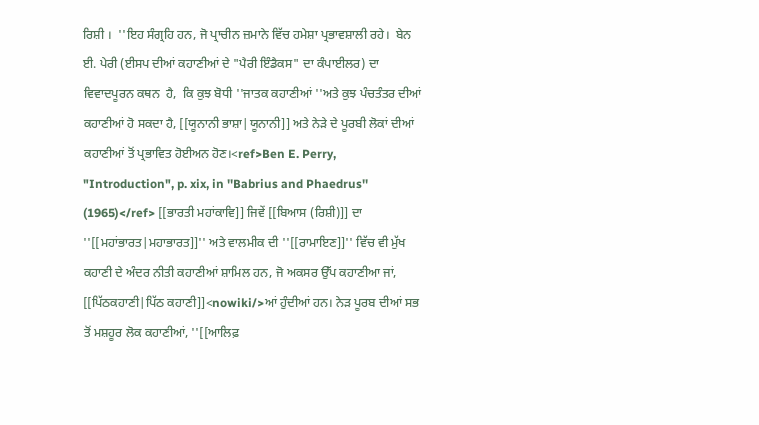ਰਿਸ਼ੀ ।  ''ਇਹ ਸੰਗ੍ਰਹਿ ਹਨ, ਜੋ ਪ੍ਰਾਚੀਨ ਜ਼ਮਾਨੇ ਵਿੱਚ ਹਮੇਸ਼ਾ ਪ੍ਰਭਾਵਸ਼ਾਲੀ ਰਹੇ।  ਬੇਨ ਈ. ਪੇਰੀ (ਈਸਪ ਦੀਆਂ ਕਹਾਣੀਆਂ ਦੇ "ਪੈਰੀ ਇੰਡੈਕਸ" ਦਾ ਕੰਪਾਈਲਰ) ਦਾ ਵਿਵਾਦਪੂਰਨ ਕਥਨ  ਹੈ,  ਕਿ ਕੁਝ ਬੋਧੀ ''ਜਾਤਕ ਕਹਾਣੀਆਂ ''ਅਤੇ ਕੁਝ ਪੰਚਤੰਤਰ ਦੀਆਂ ਕਹਾਣੀਆਂ ਹੋ ਸਕਦਾ ਹੈ, [[ਯੂਨਾਨੀ ਭਾਸ਼ਾ|ਯੂਨਾਨੀ]] ਅਤੇ ਨੇੜੇ ਦੇ ਪੂਰਬੀ ਲੋਕਾਂ ਦੀਆਂ ਕਹਾਣੀਆਂ ਤੋਂ ਪ੍ਰਭਾਵਿਤ ਹੋਈਅਨ ਹੋਣ।<ref>Ben E. Perry, "Introduction", p. xix, in ''Babrius and Phaedrus'' (1965)</ref> [[ਭਾਰਤੀ ਮਹਾਂਕਾਵਿ]] ਜਿਵੇਂ [[ਬਿਆਸ (ਰਿਸ਼ੀ)]] ਦਾ ''[[ਮਹਾਂਭਾਰਤ|ਮਹਾਭਾਰਤ]]'' ਅਤੇ ਵਾਲਮੀਕ ਦੀ ''[[ਰਾਮਾਇਣ]]'' ਵਿੱਚ ਵੀ ਮੁੱਖ ਕਹਾਣੀ ਦੇ ਅੰਦਰ ਨੀਤੀ ਕਹਾਣੀਆਂ ਸ਼ਾਮਿਲ ਹਨ, ਜੋ ਅਕਸਰ ਉੱਪ ਕਹਾਣੀਆ ਜਾਂ, [[ਪਿੱਠਕਹਾਣੀ|ਪਿੱਠ ਕਹਾਣੀ]]<nowiki/>ਆਂ ਹੁੰਦੀਆਂ ਹਨ। ਨੇੜ ਪੂਰਬ ਦੀਆਂ ਸਭ ਤੋਂ ਮਸ਼ਹੂਰ ਲੋਕ ਕਹਾਣੀਆਂ, ''[[ਆਲਿਫ਼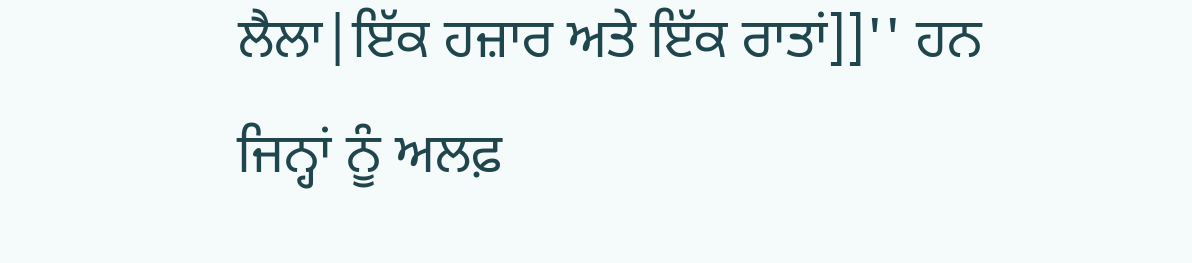ਲੈਲਾ|ਇੱਕ ਹਜ਼ਾਰ ਅਤੇ ਇੱਕ ਰਾਤਾਂ]]'' ਹਨ ਜਿਨ੍ਹਾਂ ਨੂੰ ਅਲਫ਼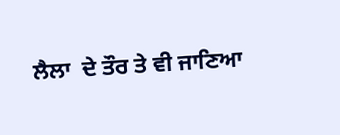ਲੈਲਾ  ਦੇ ਤੌਰ ਤੇ ਵੀ ਜਾਣਿਆ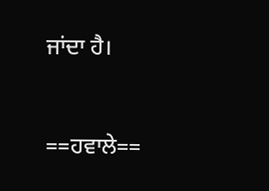ਜਾਂਦਾ ਹੈ।


==ਹਵਾਲੇ==